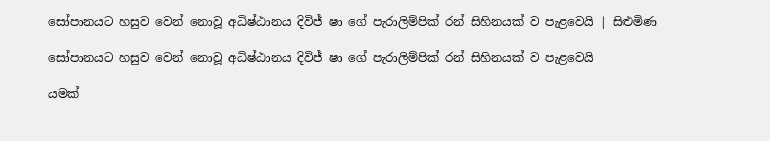සෝපානයට හසුව වෙන් නොවූ අධිෂ්ඨානය දිවිජ් ෂා ගේ පැරාලිම්පික් රන් සිහිනයක් ව පැළවෙයි | සිළුමිණ

සෝපානයට හසුව වෙන් නොවූ අධිෂ්ඨානය දිවිජ් ෂා ගේ පැරාලිම්පික් රන් සිහිනයක් ව පැළවෙයි

යමක්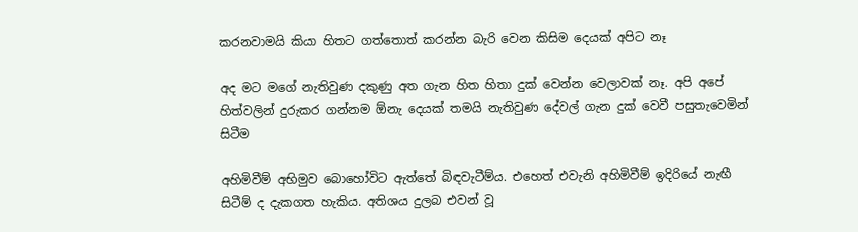කරනවාමයි කියා හිතට ගත්තොත් කරන්න බැරි වෙන කිසිම දෙයක් අපිට නෑ

අද මට මගේ නැතිවුණ දකුණු අත ගැන හිත හිතා දුක් වෙන්න වෙලාවක් නෑ. අපි අපේ හිත්වලින් දුරුකර ගන්නම ඕනැ දෙයක් තමයි නැතිවුණ දේවල් ගැන දුක් වෙවී පසුතැවෙමින් සිටීම

අහිමිවීම් අභිමුව බොහෝවිට ඇත්තේ බිඳවැටීම්ය. එහෙත් එවැනි අහිමිවීම් ඉදිරියේ නැඟී සිටීම් ද දැකගත හැකිය. අතිශය දුලබ එවන් වූ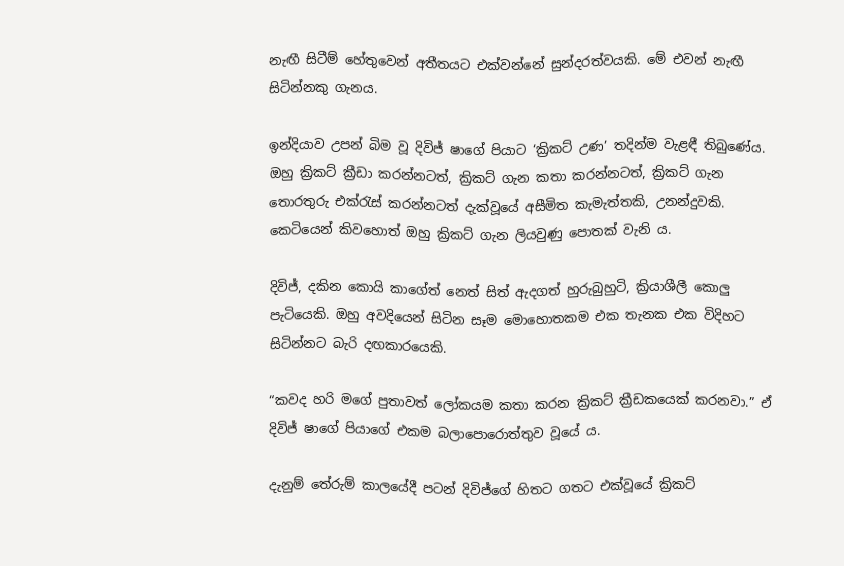නැඟී සිටීම් හේතුවෙන් අතීතයට එක්වන්නේ සුන්දරත්වයකි. මේ එවන් නැඟී සිටින්නකු ගැනය.

ඉන්දියාව උපන් බිම වූ දිවිජ් ෂාගේ පියාට ‘ක්‍රිකට් උණ’ තදින්ම වැළඳී තිබුණේය. ඔහු ක්‍රිකට් ක්‍රීඩා කරන්නටත්, ක්‍රිකට් ගැන කතා කරන්නටත්, ක්‍රිකට් ගැන තොරතුරු එක්රැස් කරන්නටත් දැක්වූයේ අසීමිත කැමැත්තකි, උනන්දුවකි. කෙටියෙන් කිවහොත් ඔහු ක්‍රිකට් ගැන ලියවුණු පොතක් වැනි ය.

දිවිජ්, දකින කොයි කාගේත් නෙත් සිත් ඇදගත් හුරුබුහුටි, ක්‍රියාශීලී කොලු පැටියෙකි. ඔහු අවදියෙන් සිටින සෑම මොහොතකම එක තැනක එක විදිහට සිටින්නට බැරි දඟකාරයෙකි.

“කවද හරි මගේ පුතාවත් ලෝකයම කතා කරන ක්‍රිකට් ක්‍රීඩකයෙක් කරනවා.” ඒ දිවිජ් ෂාගේ පියාගේ එකම බලාපොරොත්තුව වූයේ ය.

දැනුම් තේරුම් කාලයේදී පටන් දිවිජ්ගේ හිතට ගතට එක්වූයේ ක්‍රිකට්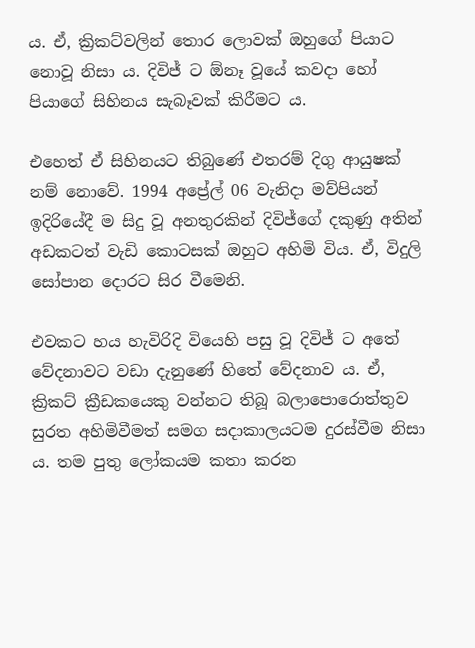ය. ඒ, ක්‍රිකට්වලින් තොර ලොවක් ඔහුගේ පියාට නොවූ නිසා ය. දිවිජ් ට ඕනෑ වූයේ කවදා හෝ පියාගේ සිහිනය සැබෑවක් කිරීමට ය.

එහෙත් ඒ සිහිනයට තිබුණේ එතරම් දිගු ආයුෂක් නම් නොවේ. 1994 අප්‍රේල් 06 වැනිදා මව්පියන් ඉදිරියේදී ම සිදු වූ අනතුරකින් දිවිජ්ගේ දකුණු අතින් අඩකටත් වැඩි කොටසක් ඔහුට අහිමි විය. ඒ, විදුලි සෝපාන දොරට සිර වීමෙනි.

එවකට හය හැවිරිදි වියෙහි පසු වූ දිවිජ් ට අතේ වේදනාවට වඩා දැනුණේ හිතේ වේදනාව ය. ඒ, ක්‍රිකට් ක්‍රීඩකයෙකු වන්නට තිබූ බලාපොරොත්තුව සුරත අහිමිවීමත් සමග සදාකාලයටම දුරස්වීම නිසා ය. තම පුතු ලෝකයම කතා කරන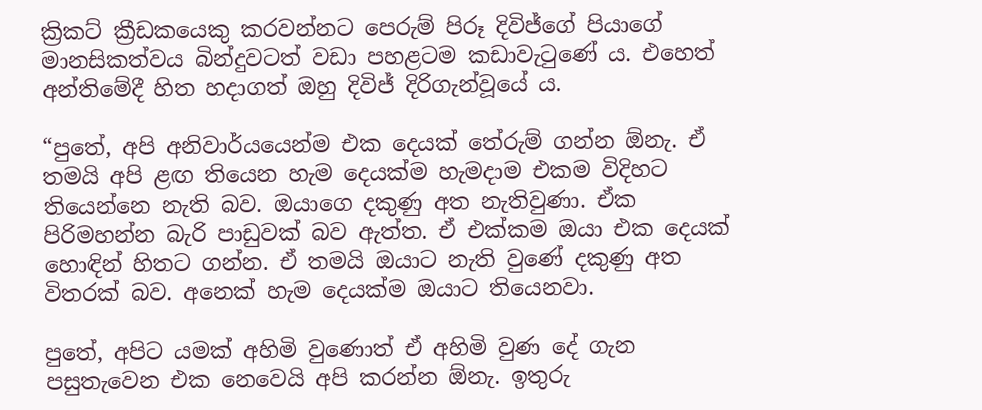ක්‍රිකට් ක්‍රීඩකයෙකු කරවන්නට පෙරුම් පිරූ දිවිජ්ගේ පියාගේ මානසිකත්වය බින්දුවටත් වඩා පහළටම කඩාවැටුණේ ය. එහෙත් අන්තිමේදී හිත හදාගත් ඔහු දිවිජ් දිරිගැන්වූයේ ය.

“පුතේ, අපි අනිවාර්යයෙන්ම එක දෙයක් තේරුම් ගන්න ඕනැ. ඒ තමයි අපි ළඟ තියෙන හැම දෙයක්ම හැමදාම එකම විදිහට තියෙන්නෙ නැති බව. ඔයාගෙ දකුණු අත නැතිවුණා. ඒක පිරිමහන්න බැරි පාඩුවක් බව ඇත්ත. ඒ එක්කම ඔයා එක දෙයක් හොඳින් හිතට ගන්න. ඒ තමයි ඔයාට නැති වුණේ දකුණු අත විතරක් බව. අනෙක් හැම දෙයක්ම ඔයාට තියෙනවා.

පුතේ, අපිට යමක් අහිමි වුණොත් ඒ අහිමි වුණ දේ ගැන පසුතැවෙන එක නෙවෙයි අපි කරන්න ඕනැ. ඉතුරු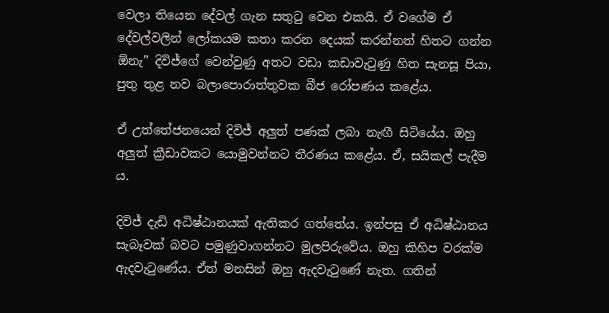වෙලා තියෙන දේවල් ගැන සතුටු වෙන එකයි. ඒ වගේම ඒ දේවල්වලින් ලෝකයම කතා කරන දෙයක් කරන්නත් හිතට ගන්න ඕනැ” දිවිජ්ගේ වෙන්වුණු අතට වඩා කඩාවැටුණු හිත සැනසූ පියා, පුතු තුළ නව බලාපොරාත්තුවක බීජ රෝපණය කළේය.

ඒ උත්තේජනයෙන් දිවිජ් අලුත් පණක් ලබා නැඟී සිටියේය. ඔහු අලුත් ක්‍රීඩාවකට යොමුවන්නට තීරණය කළේය. ඒ, සයිකල් පැදීම ය.

දිවිජ් දැඩි අධිෂ්ඨානයක් ඇතිකර ගත්තේය. ඉන්පසු ඒ අධිෂ්ඨානය සැබෑවක් බවට පමුණුවාගන්නට මුලපිරුවේය. ඔහු කිහිප වරක්ම ඇදවැටුණේය. ඒත් මනසින් ඔහු ඇදවැටුණේ නැත. ගතින්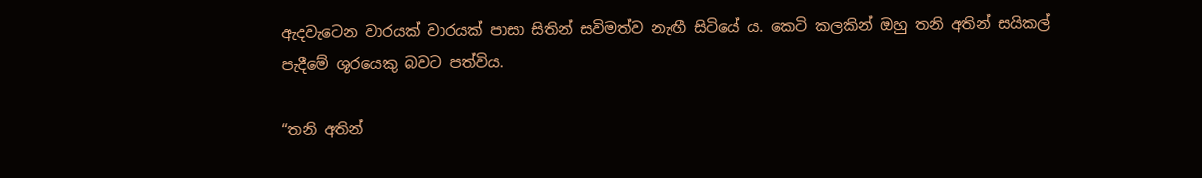ඇදවැටෙන වාරයක් වාරයක් පාසා සිතින් සවිමත්ව නැඟී සිටියේ ය. කෙටි කලකින් ඔහු තනි අතින් සයිකල් පැදීමේ ශූරයෙකු බවට පත්විය.

“තනි අතින්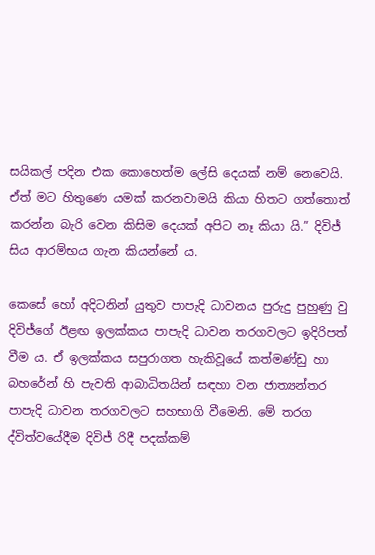සයිකල් පදින එක කොහෙත්ම ලේසි දෙයක් නම් නෙවෙයි. ඒත් මට හිතුණෙ යමක් කරනවාමයි කියා හිතට ගත්තොත් කරන්න බැරි වෙන කිසිම දෙයක් අපිට නෑ කියා යි.” දිවිජ් සිය ආරම්භය ගැන කියන්නේ ය.

කෙසේ හෝ අදිටනින් යුතුව පාපැදි ධාවනය පුරුදු පුහුණු වු දිවිජ්ගේ ඊළඟ ඉලක්කය පාපැදි ධාවන තරගවලට ඉදිරිපත් වීම ය. ඒ ඉලක්කය සපුරාගත හැකිවූයේ කත්මණ්ඩු හා බහරේන් හි පැවති ආබාධිතයින් සඳහා වන ජාත්‍යන්තර පාපැදි ධාවන තරගවලට සහභාගි වීමෙනි. මේ තරග ද්විත්වයේදීම දිවිජ් රිදී පදක්කම්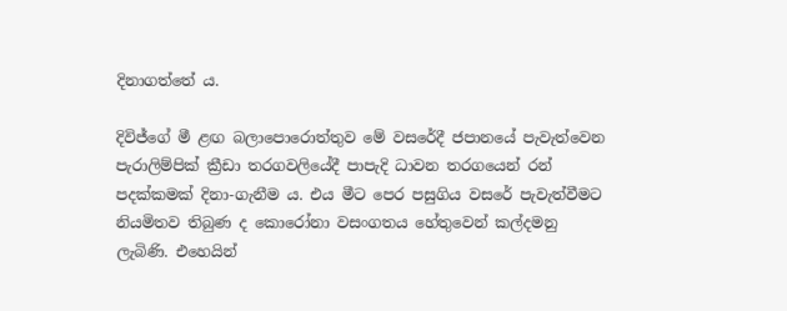දිනාගත්තේ ය.

දිවිජ්ගේ මී ළඟ බලාපොරොත්තුව මේ වසරේදී ජපානයේ පැවැත්වෙන පැරාලිම්පික් ක්‍රීඩා තරගවලියේදී පාපැදි ධාවන තරගයෙන් රන් පදක්කමක් දිනා-ගැනීම ය. එය මීට පෙර පසුගිය වසරේ පැවැත්වීමට නියමිතව තිබුණ ද කොරෝනා වසංගතය හේතුවෙන් කල්දමනු ලැබිණි. එහෙයින්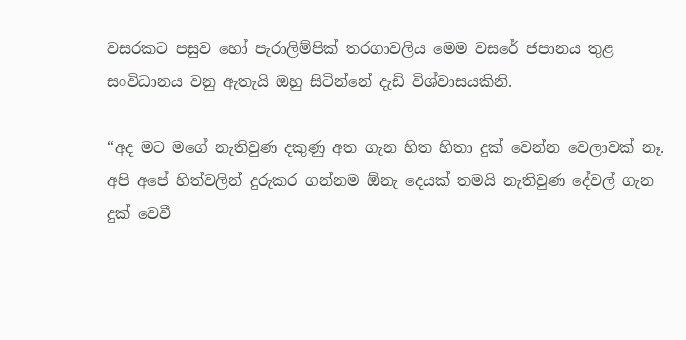වසරකට පසුව හෝ පැරාලිම්පික් තරගාවලිය මෙම වසරේ ජපානය තුළ සංවිධානය වනු ඇතැයි ඔහු සිටින්නේ දැඩි විශ්වාසයකිනි.

“අද මට මගේ නැතිවුණ දකුණු අත ගැන හිත හිතා දුක් වෙන්න වෙලාවක් නෑ. අපි අපේ හිත්වලින් දුරුකර ගන්නම ඕනැ දෙයක් තමයි නැතිවුණ දේවල් ගැන දුක් වෙවී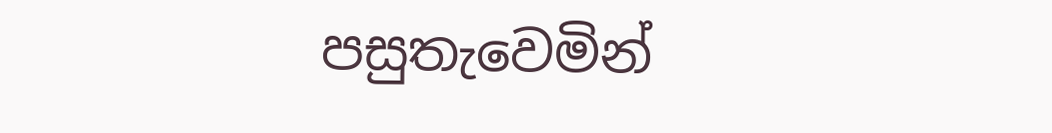පසුතැවෙමින්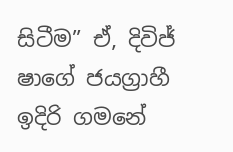සිටීම” ඒ, දිවිජ් ෂාගේ ජයග්‍රාහී ඉදිරි ගමනේ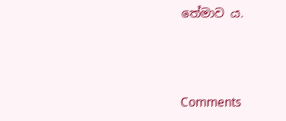තේමාව ය.



Comments